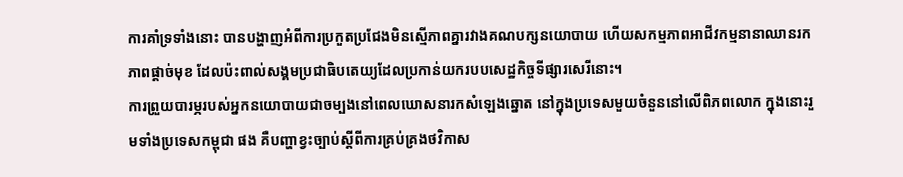ការគាំទ្រទាំងនោះ បានបង្ហាញអំពីការប្រកួតប្រជែងមិនស្មើភាពគ្នារវាងគណបក្សនយោបាយ ហើយសកម្មភាពអាជីវកម្មនានាឈានរកភាពផ្ដាច់មុខ ដែលប៉ះពាល់សង្គមប្រជាធិបតេយ្យដែលប្រកាន់យករបបសេដ្ឋកិច្ចទីផ្សារសេរីនោះ។
ការព្រួយបារម្ភរបស់អ្នកនយោបាយជាចម្បងនៅពេលឃោសនារកសំឡេងឆ្នោត នៅក្នុងប្រទេសមួយចំនួននៅលើពិភពលោក ក្នុងនោះរួមទាំងប្រទេសកម្ពុជា ផង គឺបញ្ហាខ្វះច្បាប់ស្ដីពីការគ្រប់គ្រងថវិកាស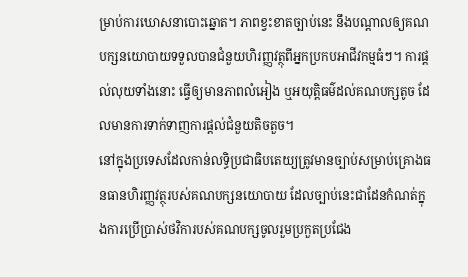ម្រាប់ការឃោសនាបោះឆ្នោត។ ភាពខ្វះខាតច្បាប់នេះ នឹងបណ្ដាលឲ្យគណបក្សនយោបាយទទួលបានជំនួយហិរញ្ញវត្ថុពីអ្នកប្រកបអាជីវកម្មធំៗ។ ការផ្ដល់លុយទាំងនោះ ធ្វើឲ្យមានភាពលំអៀង ឬអយុត្តិធម៌ដល់គណបក្សតូច ដែលមានការទាក់ទាញការផ្ដល់ជំនួយតិចតួច។
នៅក្នុងប្រទេសដែលកាន់លទ្ធិប្រជាធិបតេយ្យត្រូវមានច្បាប់សម្រាប់គ្រោងធនធានហិរញ្ញវត្ថុរបស់គណបក្សនយោបាយ ដែលច្បាប់នេះជាដែនកំណត់ក្នុងការប្រើប្រាស់ថវិការបស់គណបក្សចូលរួមប្រកួតប្រជែង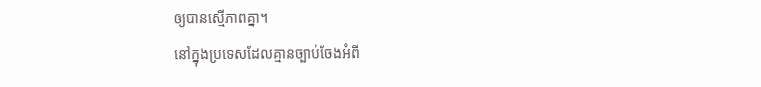ឲ្យបានស្មើភាពគ្នា។
នៅក្នុងប្រទេសដែលគ្មានច្បាប់ចែងអំពី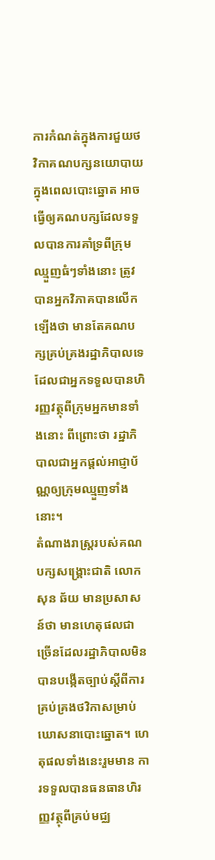ការកំណត់ក្នុងការជួយថវិកាគណបក្សនយោបាយក្នុងពេលបោះឆ្នោត អាចធ្វើឲ្យគណបក្សដែលទទួលបានការគាំទ្រពីក្រុមឈ្មួញធំៗទាំងនោះ ត្រូវបានអ្នកវិភាគបានលើកឡើងថា មានតែគណបក្សគ្រប់គ្រងរដ្ឋាភិបាលទេ ដែលជាអ្នកទទួលបានហិរញ្ញវត្ថុពីក្រុមអ្នកមានទាំងនោះ ពីព្រោះថា រដ្ឋាភិបាលជាអ្នកផ្ដល់អាជ្ញាប័ណ្ណឲ្យក្រុមឈ្មួញទាំងនោះ។
តំណាងរាស្ត្ររបស់គណបក្សសង្គ្រោះជាតិ លោក សុន ឆ័យ មានប្រសាសន៍ថា មានហេតុផលជាច្រើនដែលរដ្ឋាភិបាលមិនបានបង្កើតច្បាប់ស្ដីពីការគ្រប់គ្រងថវិកាសម្រាប់ឃោសនាបោះឆ្នោត។ ហេតុផលទាំងនេះរួមមាន ការទទួលបានធនធានហិរញ្ញវត្ថុពីគ្រប់មជ្ឈ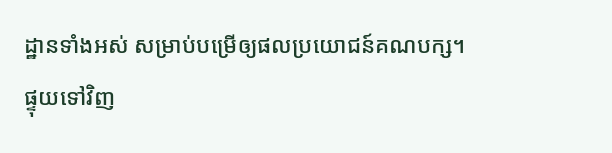ដ្ឋានទាំងអស់ សម្រាប់បម្រើឲ្យផលប្រយោជន៍គណបក្ស។
ផ្ទុយទៅវិញ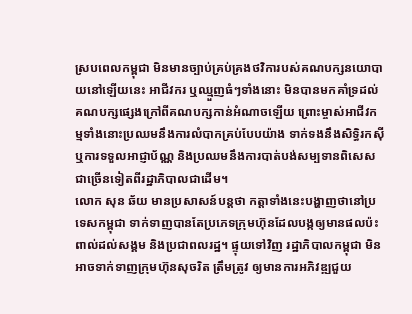ស្របពេលកម្ពុជា មិនមានច្បាប់គ្រប់គ្រងថវិការបស់គណបក្សនយោបាយនៅឡើយនេះ អាជីវករ ឬឈ្មួញធំៗទាំងនោះ មិនបានមកគាំទ្រដល់គណបក្សផ្សេងក្រៅពីគណបក្សកាន់អំណាចឡើយ ព្រោះម្ចាស់អាជីវកម្មទាំងនោះប្រឈមនឹងការលំបាកគ្រប់បែបយ៉ាង ទាក់ទងនឹងសិទ្ធិរកស៊ី ឬការទទួលអាជ្ញាប័ណ្ណ និងប្រឈមនឹងការបាត់បង់សម្បទានពិសេសជាច្រើនទៀតពីរដ្ឋាភិបាលជាដើម។
លោក សុន ឆ័យ មានប្រសាសន៍បន្តថា កត្តាទាំងនេះបង្ហាញថានៅប្រទេសកម្ពុជា ទាក់ទាញបានតែប្រភេទក្រុមហ៊ុនដែលបង្កឲ្យមានផលប៉ះពាល់ដល់សង្គម និងប្រជាពលរដ្ឋ។ ផ្ទុយទៅវិញ រដ្ឋាភិបាលកម្ពុជា មិនអាចទាក់ទាញក្រុមហ៊ុនសុចរិត ត្រឹមត្រូវ ឲ្យមានការអភិវឌ្ឍជួយ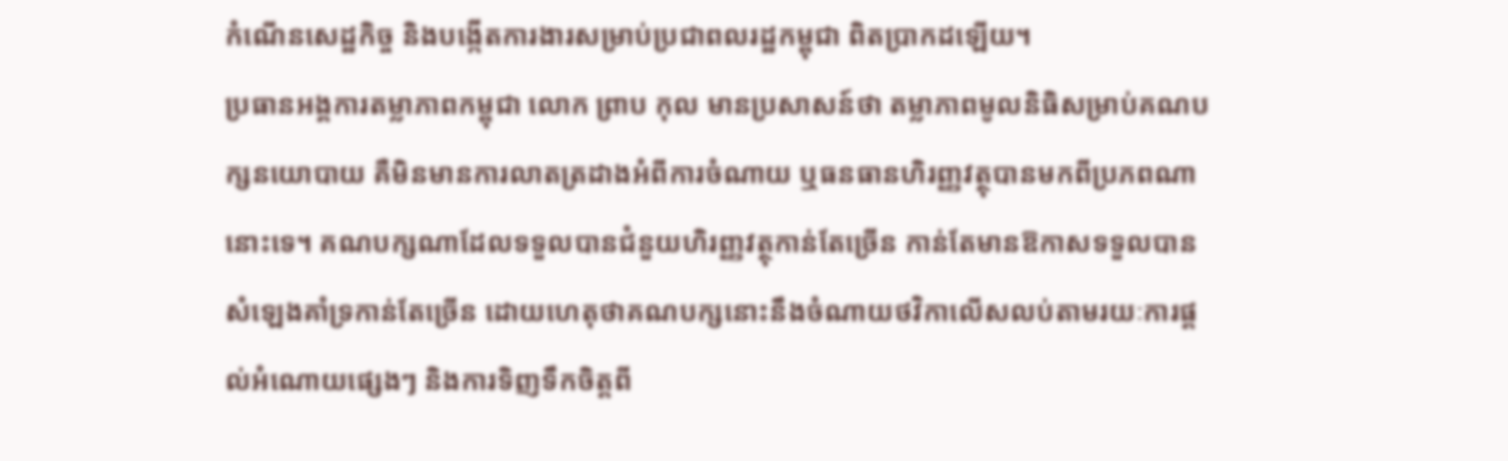កំណើនសេដ្ឋកិច្ច និងបង្កើតការងារសម្រាប់ប្រជាពលរដ្ឋកម្ពុជា ពិតប្រាកដឡើយ។
ប្រធានអង្គការតម្លាភាពកម្ពុជា លោក ព្រាប កុល មានប្រសាសន៍ថា តម្លាភាពមូលនិធិសម្រាប់គណបក្សនយោបាយ គឺមិនមានការលាតត្រដាងអំពីការចំណាយ ឬធនធានហិរញ្ញវត្ថុបានមកពីប្រភពណានោះទេ។ គណបក្សណាដែលទទួលបានជំនួយហិរញ្ញវត្ថុកាន់តែច្រើន កាន់តែមានឱកាសទទួលបានសំឡេងគាំទ្រកាន់តែច្រើន ដោយហេតុថាគណបក្សនោះនឹងចំណាយថវិកាលើសលប់តាមរយៈការផ្ដល់អំណោយផ្សេងៗ និងការទិញទឹកចិត្តពី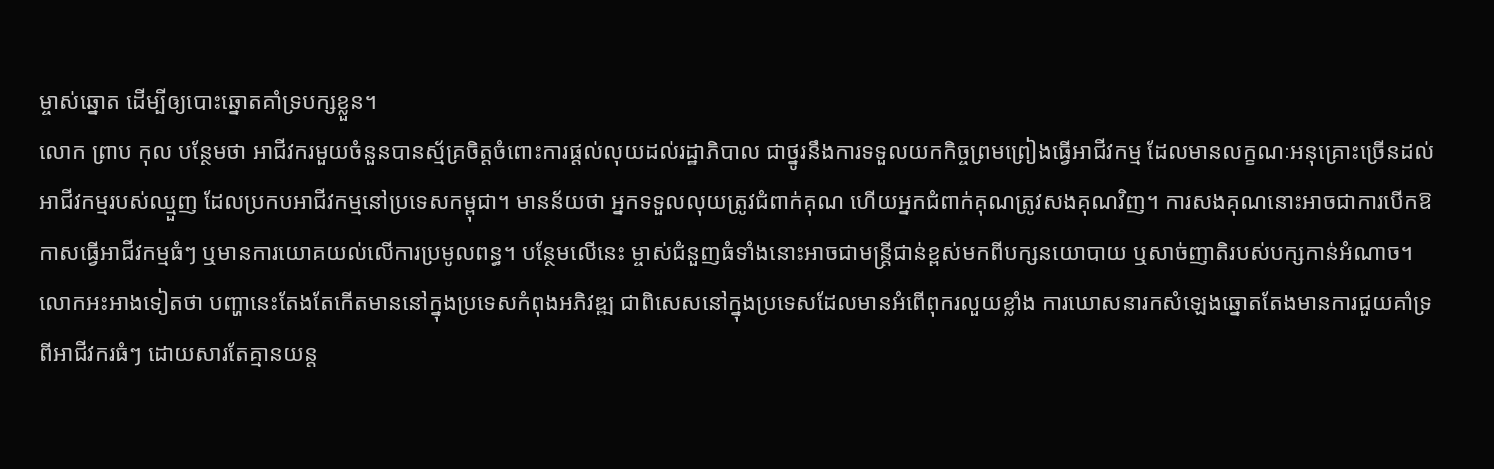ម្ចាស់ឆ្នោត ដើម្បីឲ្យបោះឆ្នោតគាំទ្របក្សខ្លួន។
លោក ព្រាប កុល បន្ថែមថា អាជីវករមួយចំនួនបានស្ម័គ្រចិត្តចំពោះការផ្ដល់លុយដល់រដ្ឋាភិបាល ជាថ្នូរនឹងការទទួលយកកិច្ចព្រមព្រៀងធ្វើអាជីវកម្ម ដែលមានលក្ខណៈអនុគ្រោះច្រើនដល់អាជីវកម្មរបស់ឈ្មួញ ដែលប្រកបអាជីវកម្មនៅប្រទេសកម្ពុជា។ មានន័យថា អ្នកទទួលលុយត្រូវជំពាក់គុណ ហើយអ្នកជំពាក់គុណត្រូវសងគុណវិញ។ ការសងគុណនោះអាចជាការបើកឱកាសធ្វើអាជីវកម្មធំៗ ឬមានការយោគយល់លើការប្រមូលពន្ធ។ បន្ថែមលើនេះ ម្ចាស់ជំនួញធំទាំងនោះអាចជាមន្ត្រីជាន់ខ្ពស់មកពីបក្សនយោបាយ ឬសាច់ញាតិរបស់បក្សកាន់អំណាច។
លោកអះអាងទៀតថា បញ្ហានេះតែងតែកើតមាននៅក្នុងប្រទេសកំពុងអភិវឌ្ឍ ជាពិសេសនៅក្នុងប្រទេសដែលមានអំពើពុករលួយខ្លាំង ការឃោសនារកសំឡេងឆ្នោតតែងមានការជួយគាំទ្រពីអាជីវករធំៗ ដោយសារតែគ្មានយន្ត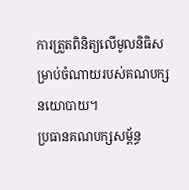ការត្រួតពិនិត្យលើមូលនិធិសម្រាប់ចំណាយរបស់គណបក្សនយោបាយ។
ប្រធានគណបក្សសម្ព័ន្ធ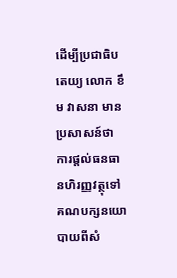ដើម្បីប្រជាធិបតេយ្យ លោក ខឹម វាសនា មានប្រសាសន៍ថា ការផ្ដល់ធនធានហិរញ្ញវត្ថុទៅគណបក្សនយោបាយពីសំ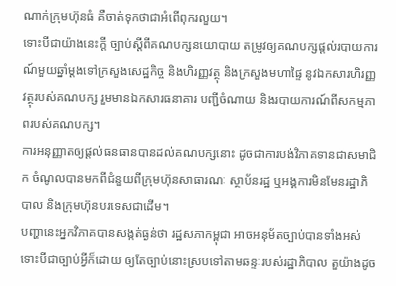ណាក់ក្រុមហ៊ុនធំ គឺចាត់ទុកថាជាអំពើពុករលួយ។
ទោះបីជាយ៉ាងនេះក្ដី ច្បាប់ស្ដីពីគណបក្សនយោបាយ តម្រូវឲ្យគណបក្សផ្ដល់របាយការណ៍មួយឆ្នាំម្ដងទៅក្រសួងសេដ្ឋកិច្ច និងហិរញ្ញវត្ថុ និងក្រសួងមហាផ្ទៃ នូវឯកសារហិរញ្ញវត្ថុរបស់គណបក្ស រួមមានឯកសារធនាគារ បញ្ជីចំណាយ និងរបាយការណ៍ពីសកម្មភាពរបស់គណបក្ស។
ការអនុញ្ញាតឲ្យផ្ដល់ធនធានបានដល់គណបក្សនោះ ដូចជាការបង់វិភាគទានជាសមាជិក ចំណូលបានមកពីជំនួយពីក្រុមហ៊ុនសាធារណៈ ស្ថាប័នរដ្ឋ ឬអង្គការមិនមែនរដ្ឋាភិបាល និងក្រុមហ៊ុនបរទេសជាដើម។
បញ្ហានេះអ្នកវិភាគបានសង្កត់ធ្ងន់ថា រដ្ឋសភាកម្ពុជា អាចអនុម័តច្បាប់បានទាំងអស់ ទោះបីជាច្បាប់អ្វីក៏ដោយ ឲ្យតែច្បាប់នោះស្របទៅតាមឆន្ទៈរបស់រដ្ឋាភិបាល តួយ៉ាងដូច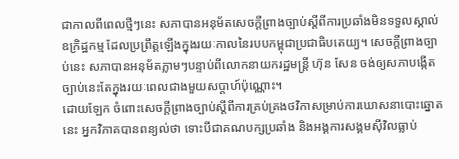ជាកាលពីពេលថ្មីៗនេះ សភាបានអនុម័តសេចក្ដីព្រាងច្បាប់ស្ដីពីការប្រឆាំងមិនទទួលស្គាល់ឧក្រិដ្ឋកម្ម ដែលប្រព្រឹត្តឡើងក្នុងរយៈកាលនៃរបបកម្ពុជាប្រជាធិបតេយ្យ។ សេចក្ដីព្រាងច្បាប់នេះ សភាបានអនុម័តភ្លាមៗបន្ទាប់ពីលោកនាយករដ្ឋមន្ត្រី ហ៊ុន សែន ចង់ឲ្យសភាបង្កើតច្បាប់នេះតែក្នុងរយៈពេលជាងមួយសប្ដាហ៍ប៉ុណ្ណោះ។
ដោយឡែក ចំពោះសេចក្ដីព្រាងច្បាប់ស្ដីពីការគ្រប់គ្រងថវិកាសម្រាប់ការឃោសនាបោះឆ្នោតនេះ អ្នកវិភាគបានពន្យល់ថា ទោះបីជាគណបក្សប្រឆាំង និងអង្គការសង្គមស៊ីវិលធ្លាប់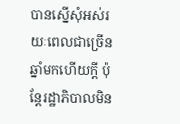បានស្នើសុំអស់រយៈពេលជាច្រើនឆ្នាំមកហើយក្ដី ប៉ុន្តែរដ្ឋាភិបាលមិន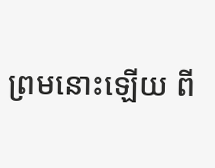ព្រមនោះឡើយ ពី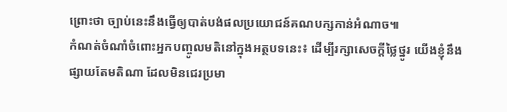ព្រោះថា ច្បាប់នេះនឹងធ្វើឲ្យបាត់បង់ផលប្រយោជន៍គណបក្សកាន់អំណាច៕
កំណត់ចំណាំចំពោះអ្នកបញ្ចូលមតិនៅក្នុងអត្ថបទនេះ៖ ដើម្បីរក្សាសេចក្ដីថ្លៃថ្នូរ យើងខ្ញុំនឹងផ្សាយតែមតិណា ដែលមិនជេរប្រមា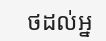ថដល់អ្ន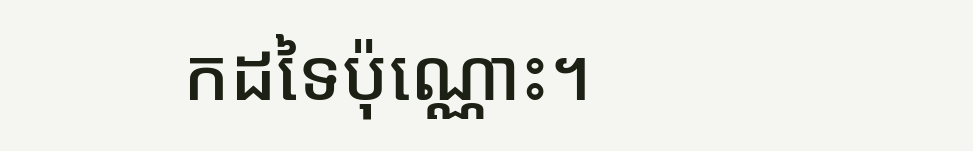កដទៃប៉ុណ្ណោះ។